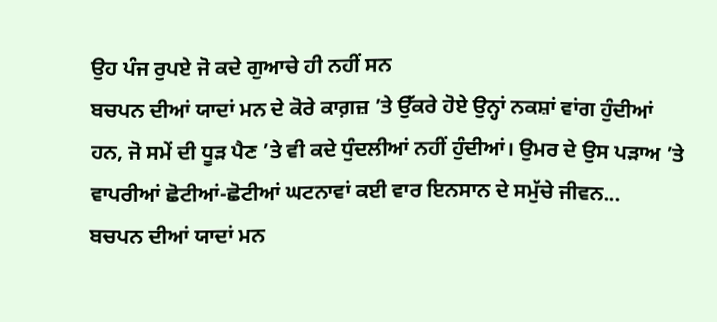ਉਹ ਪੰਜ ਰੁਪਏ ਜੋ ਕਦੇ ਗੁਆਚੇ ਹੀ ਨਹੀਂ ਸਨ
ਬਚਪਨ ਦੀਆਂ ਯਾਦਾਂ ਮਨ ਦੇ ਕੋਰੇ ਕਾਗ਼ਜ਼ ’ਤੇ ਉੱਕਰੇ ਹੋਏ ਉਨ੍ਹਾਂ ਨਕਸ਼ਾਂ ਵਾਂਗ ਹੁੰਦੀਆਂ ਹਨ, ਜੋ ਸਮੇਂ ਦੀ ਧੂੜ ਪੈਣ ’ਤੇ ਵੀ ਕਦੇ ਧੁੰਦਲੀਆਂ ਨਹੀਂ ਹੁੰਦੀਆਂ। ਉਮਰ ਦੇ ਉਸ ਪੜਾਅ ’ਤੇ ਵਾਪਰੀਆਂ ਛੋਟੀਆਂ-ਛੋਟੀਆਂ ਘਟਨਾਵਾਂ ਕਈ ਵਾਰ ਇਨਸਾਨ ਦੇ ਸਮੁੱਚੇ ਜੀਵਨ...
ਬਚਪਨ ਦੀਆਂ ਯਾਦਾਂ ਮਨ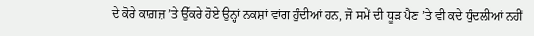ਦੇ ਕੋਰੇ ਕਾਗ਼ਜ਼ ’ਤੇ ਉੱਕਰੇ ਹੋਏ ਉਨ੍ਹਾਂ ਨਕਸ਼ਾਂ ਵਾਂਗ ਹੁੰਦੀਆਂ ਹਨ, ਜੋ ਸਮੇਂ ਦੀ ਧੂੜ ਪੈਣ ’ਤੇ ਵੀ ਕਦੇ ਧੁੰਦਲੀਆਂ ਨਹੀਂ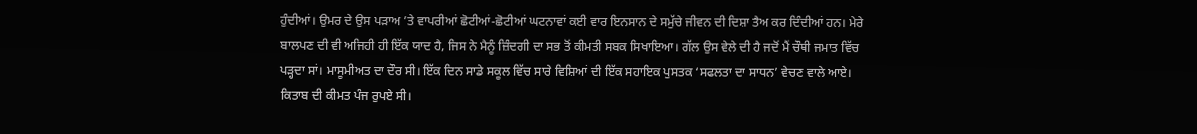ਹੁੰਦੀਆਂ। ਉਮਰ ਦੇ ਉਸ ਪੜਾਅ ’ਤੇ ਵਾਪਰੀਆਂ ਛੋਟੀਆਂ-ਛੋਟੀਆਂ ਘਟਨਾਵਾਂ ਕਈ ਵਾਰ ਇਨਸਾਨ ਦੇ ਸਮੁੱਚੇ ਜੀਵਨ ਦੀ ਦਿਸ਼ਾ ਤੈਅ ਕਰ ਦਿੰਦੀਆਂ ਹਨ। ਮੇਰੇ ਬਾਲਪਣ ਦੀ ਵੀ ਅਜਿਹੀ ਹੀ ਇੱਕ ਯਾਦ ਹੈ, ਜਿਸ ਨੇ ਮੈਨੂੰ ਜ਼ਿੰਦਗੀ ਦਾ ਸਭ ਤੋਂ ਕੀਮਤੀ ਸਬਕ ਸਿਖਾਇਆ। ਗੱਲ ਉਸ ਵੇਲੇ ਦੀ ਹੈ ਜਦੋਂ ਮੈਂ ਚੌਥੀ ਜਮਾਤ ਵਿੱਚ ਪੜ੍ਹਦਾ ਸਾਂ। ਮਾਸੂਮੀਅਤ ਦਾ ਦੌਰ ਸੀ। ਇੱਕ ਦਿਨ ਸਾਡੇ ਸਕੂਲ ਵਿੱਚ ਸਾਰੇ ਵਿਸ਼ਿਆਂ ਦੀ ਇੱਕ ਸਹਾਇਕ ਪੁਸਤਕ ‘ਸਫਲਤਾ ਦਾ ਸਾਧਨ’ ਵੇਚਣ ਵਾਲੇ ਆਏ। ਕਿਤਾਬ ਦੀ ਕੀਮਤ ਪੰਜ ਰੁਪਏ ਸੀ।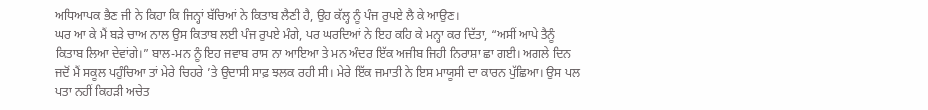ਅਧਿਆਪਕ ਭੈਣ ਜੀ ਨੇ ਕਿਹਾ ਕਿ ਜਿਨ੍ਹਾਂ ਬੱਚਿਆਂ ਨੇ ਕਿਤਾਬ ਲੈਣੀ ਹੈ, ਉਹ ਕੱਲ੍ਹ ਨੂੰ ਪੰਜ ਰੁਪਏ ਲੈ ਕੇ ਆਉਣ।
ਘਰ ਆ ਕੇ ਮੈਂ ਬੜੇ ਚਾਅ ਨਾਲ ਉਸ ਕਿਤਾਬ ਲਈ ਪੰਜ ਰੁਪਏ ਮੰਗੇ, ਪਰ ਘਰਦਿਆਂ ਨੇ ਇਹ ਕਹਿ ਕੇ ਮਨ੍ਹਾ ਕਰ ਦਿੱਤਾ, “ਅਸੀਂ ਆਪੇ ਤੈਨੂੰ ਕਿਤਾਬ ਲਿਆ ਦੇਵਾਂਗੇ।” ਬਾਲ-ਮਨ ਨੂੰ ਇਹ ਜਵਾਬ ਰਾਸ ਨਾ ਆਇਆ ਤੇ ਮਨ ਅੰਦਰ ਇੱਕ ਅਜੀਬ ਜਿਹੀ ਨਿਰਾਸ਼ਾ ਛਾ ਗਈ। ਅਗਲੇ ਦਿਨ ਜਦੋਂ ਮੈਂ ਸਕੂਲ ਪਹੁੰਚਿਆ ਤਾਂ ਮੇਰੇ ਚਿਹਰੇ ’ਤੇ ਉਦਾਸੀ ਸਾਫ਼ ਝਲਕ ਰਹੀ ਸੀ। ਮੇਰੇ ਇੱਕ ਜਮਾਤੀ ਨੇ ਇਸ ਮਾਯੂਸੀ ਦਾ ਕਾਰਨ ਪੁੱਛਿਆ। ਉਸ ਪਲ ਪਤਾ ਨਹੀਂ ਕਿਹੜੀ ਅਚੇਤ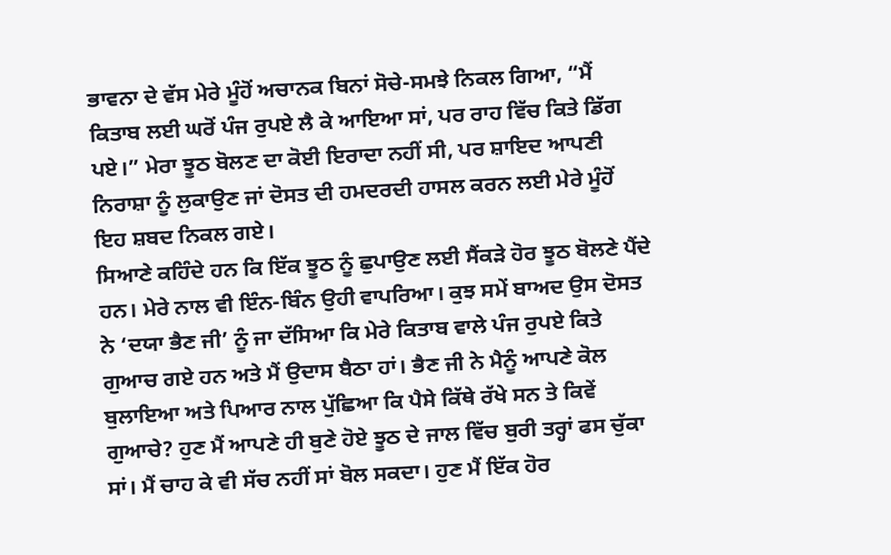ਭਾਵਨਾ ਦੇ ਵੱਸ ਮੇਰੇ ਮੂੰਹੋਂ ਅਚਾਨਕ ਬਿਨਾਂ ਸੋਚੇ-ਸਮਝੇ ਨਿਕਲ ਗਿਆ, “ਮੈਂ ਕਿਤਾਬ ਲਈ ਘਰੋਂ ਪੰਜ ਰੁਪਏ ਲੈ ਕੇ ਆਇਆ ਸਾਂ, ਪਰ ਰਾਹ ਵਿੱਚ ਕਿਤੇ ਡਿੱਗ ਪਏ।” ਮੇਰਾ ਝੂਠ ਬੋਲਣ ਦਾ ਕੋਈ ਇਰਾਦਾ ਨਹੀਂ ਸੀ, ਪਰ ਸ਼ਾਇਦ ਆਪਣੀ ਨਿਰਾਸ਼ਾ ਨੂੰ ਲੁਕਾਉਣ ਜਾਂ ਦੋਸਤ ਦੀ ਹਮਦਰਦੀ ਹਾਸਲ ਕਰਨ ਲਈ ਮੇਰੇ ਮੂੰਹੋਂ ਇਹ ਸ਼ਬਦ ਨਿਕਲ ਗਏ।
ਸਿਆਣੇ ਕਹਿੰਦੇ ਹਨ ਕਿ ਇੱਕ ਝੂਠ ਨੂੰ ਛੁਪਾਉਣ ਲਈ ਸੈਂਕੜੇ ਹੋਰ ਝੂਠ ਬੋਲਣੇ ਪੈਂਦੇ ਹਨ। ਮੇਰੇ ਨਾਲ ਵੀ ਇੰਨ-ਬਿੰਨ ਉਹੀ ਵਾਪਰਿਆ। ਕੁਝ ਸਮੇਂ ਬਾਅਦ ਉਸ ਦੋਸਤ ਨੇ ‘ਦਯਾ ਭੈਣ ਜੀ’ ਨੂੰ ਜਾ ਦੱਸਿਆ ਕਿ ਮੇਰੇ ਕਿਤਾਬ ਵਾਲੇ ਪੰਜ ਰੁਪਏ ਕਿਤੇ ਗੁਆਚ ਗਏ ਹਨ ਅਤੇ ਮੈਂ ਉਦਾਸ ਬੈਠਾ ਹਾਂ। ਭੈਣ ਜੀ ਨੇ ਮੈਨੂੰ ਆਪਣੇ ਕੋਲ ਬੁਲਾਇਆ ਅਤੇ ਪਿਆਰ ਨਾਲ ਪੁੱਛਿਆ ਕਿ ਪੈਸੇ ਕਿੱਥੇ ਰੱਖੇ ਸਨ ਤੇ ਕਿਵੇਂ ਗੁਆਚੇ? ਹੁਣ ਮੈਂ ਆਪਣੇ ਹੀ ਬੁਣੇ ਹੋਏ ਝੂਠ ਦੇ ਜਾਲ ਵਿੱਚ ਬੁਰੀ ਤਰ੍ਹਾਂ ਫਸ ਚੁੱਕਾ ਸਾਂ। ਮੈਂ ਚਾਹ ਕੇ ਵੀ ਸੱਚ ਨਹੀਂ ਸਾਂ ਬੋਲ ਸਕਦਾ। ਹੁਣ ਮੈਂ ਇੱਕ ਹੋਰ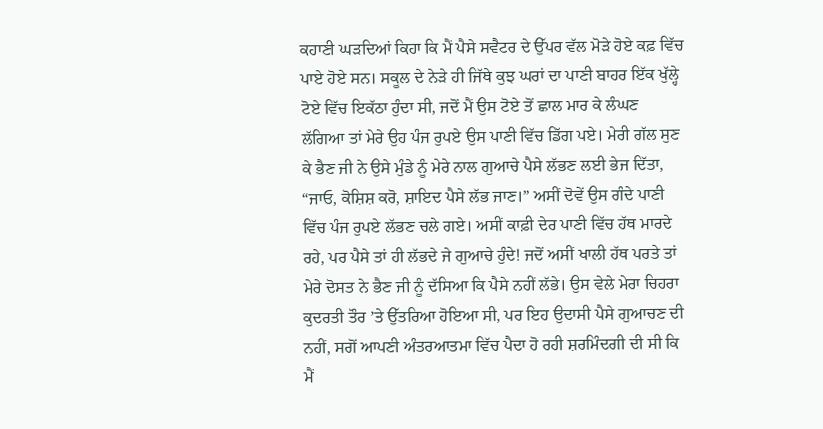ਕਹਾਣੀ ਘੜਦਿਆਂ ਕਿਹਾ ਕਿ ਮੈਂ ਪੈਸੇ ਸਵੈਟਰ ਦੇ ਉੱਪਰ ਵੱਲ ਮੋੜੇ ਹੋਏ ਕਫ਼ ਵਿੱਚ ਪਾਏ ਹੋਏ ਸਨ। ਸਕੂਲ ਦੇ ਨੇੜੇ ਹੀ ਜਿੱਥੇ ਕੁਝ ਘਰਾਂ ਦਾ ਪਾਣੀ ਬਾਹਰ ਇੱਕ ਖੁੱਲ੍ਹੇ ਟੋਏ ਵਿੱਚ ਇਕੱਠਾ ਹੁੰਦਾ ਸੀ, ਜਦੋਂ ਮੈਂ ਉਸ ਟੋਏ ਤੋਂ ਛਾਲ ਮਾਰ ਕੇ ਲੰਘਣ ਲੱਗਿਆ ਤਾਂ ਮੇਰੇ ਉਹ ਪੰਜ ਰੁਪਏ ਉਸ ਪਾਣੀ ਵਿੱਚ ਡਿੱਗ ਪਏ। ਮੇਰੀ ਗੱਲ ਸੁਣ ਕੇ ਭੈਣ ਜੀ ਨੇ ਉਸੇ ਮੁੰਡੇ ਨੂੰ ਮੇਰੇ ਨਾਲ ਗੁਆਚੇ ਪੈਸੇ ਲੱਭਣ ਲਈ ਭੇਜ ਦਿੱਤਾ, “ਜਾਓ, ਕੋਸ਼ਿਸ਼ ਕਰੋ, ਸ਼ਾਇਦ ਪੈਸੇ ਲੱਭ ਜਾਣ।” ਅਸੀਂ ਦੋਵੇਂ ਉਸ ਗੰਦੇ ਪਾਣੀ ਵਿੱਚ ਪੰਜ ਰੁਪਏ ਲੱਭਣ ਚਲੇ ਗਏ। ਅਸੀਂ ਕਾਫ਼ੀ ਦੇਰ ਪਾਣੀ ਵਿੱਚ ਹੱਥ ਮਾਰਦੇ ਰਹੇ, ਪਰ ਪੈਸੇ ਤਾਂ ਹੀ ਲੱਭਦੇ ਜੇ ਗੁਆਚੇ ਹੁੰਦੇ! ਜਦੋਂ ਅਸੀਂ ਖਾਲੀ ਹੱਥ ਪਰਤੇ ਤਾਂ ਮੇਰੇ ਦੋਸਤ ਨੇ ਭੈਣ ਜੀ ਨੂੰ ਦੱਸਿਆ ਕਿ ਪੈਸੇ ਨਹੀਂ ਲੱਭੇ। ਉਸ ਵੇਲੇ ਮੇਰਾ ਚਿਹਰਾ ਕੁਦਰਤੀ ਤੌਰ ’ਤੇ ਉੱਤਰਿਆ ਹੋਇਆ ਸੀ, ਪਰ ਇਹ ਉਦਾਸੀ ਪੈਸੇ ਗੁਆਚਣ ਦੀ ਨਹੀਂ, ਸਗੋਂ ਆਪਣੀ ਅੰਤਰਆਤਮਾ ਵਿੱਚ ਪੈਦਾ ਹੋ ਰਹੀ ਸ਼ਰਮਿੰਦਗੀ ਦੀ ਸੀ ਕਿ ਮੈਂ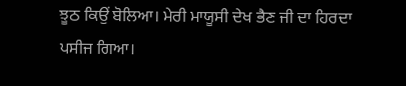ਝੂਠ ਕਿਉਂ ਬੋਲਿਆ। ਮੇਰੀ ਮਾਯੂਸੀ ਦੇਖ ਭੈਣ ਜੀ ਦਾ ਹਿਰਦਾ ਪਸੀਜ ਗਿਆ।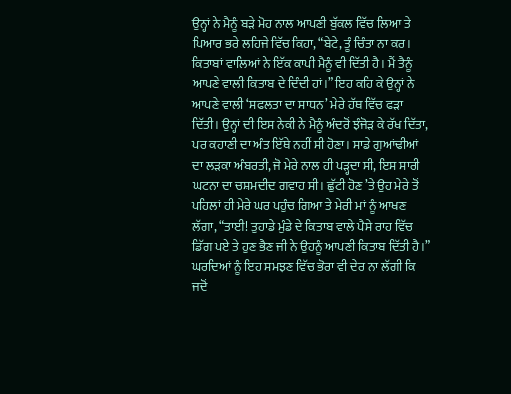ਉਨ੍ਹਾਂ ਨੇ ਮੈਨੂੰ ਬੜੇ ਮੋਹ ਨਾਲ ਆਪਣੀ ਬੁੱਕਲ ਵਿੱਚ ਲਿਆ ਤੇ ਪਿਆਰ ਭਰੇ ਲਹਿਜੇ ਵਿੱਚ ਕਿਹਾ, “ਬੇਟੇ, ਤੂੰ ਚਿੰਤਾ ਨਾ ਕਰ। ਕਿਤਾਬਾਂ ਵਾਲਿਆਂ ਨੇ ਇੱਕ ਕਾਪੀ ਮੈਨੂੰ ਵੀ ਦਿੱਤੀ ਹੈ। ਮੈਂ ਤੈਨੂੰ ਆਪਣੇ ਵਾਲੀ ਕਿਤਾਬ ਦੇ ਦਿੰਦੀ ਹਾਂ।” ਇਹ ਕਹਿ ਕੇ ਉਨ੍ਹਾਂ ਨੇ ਆਪਣੇ ਵਾਲੀ ‘ਸਫਲਤਾ ਦਾ ਸਾਧਨ’ ਮੇਰੇ ਹੱਥ ਵਿੱਚ ਫੜਾ ਦਿੱਤੀ। ਉਨ੍ਹਾਂ ਦੀ ਇਸ ਨੇਕੀ ਨੇ ਮੈਨੂੰ ਅੰਦਰੋਂ ਝੰਜੋੜ ਕੇ ਰੱਖ ਦਿੱਤਾ, ਪਰ ਕਹਾਣੀ ਦਾ ਅੰਤ ਇੱਥੇ ਨਹੀਂ ਸੀ ਹੋਣਾ। ਸਾਡੇ ਗੁਆਂਢੀਆਂ ਦਾ ਲੜਕਾ ਅੰਬਰਤੀ, ਜੋ ਮੇਰੇ ਨਾਲ ਹੀ ਪੜ੍ਹਦਾ ਸੀ, ਇਸ ਸਾਰੀ ਘਟਨਾ ਦਾ ਚਸ਼ਮਦੀਦ ਗਵਾਹ ਸੀ। ਛੁੱਟੀ ਹੋਣ ’ਤੇ ਉਹ ਮੇਰੇ ਤੋਂ ਪਹਿਲਾਂ ਹੀ ਮੇਰੇ ਘਰ ਪਹੁੰਚ ਗਿਆ ਤੇ ਮੇਰੀ ਮਾਂ ਨੂੰ ਆਖਣ ਲੱਗਾ, “ਤਾਈ! ਤੁਹਾਡੇ ਮੁੰਡੇ ਦੇ ਕਿਤਾਬ ਵਾਲੇ ਪੈਸੇ ਰਾਹ ਵਿੱਚ ਡਿੱਗ ਪਏ ਤੇ ਹੁਣ ਭੈਣ ਜੀ ਨੇ ਉਹਨੂੰ ਆਪਣੀ ਕਿਤਾਬ ਦਿੱਤੀ ਹੈ।” ਘਰਦਿਆਂ ਨੂੰ ਇਹ ਸਮਝਣ ਵਿੱਚ ਭੋਰਾ ਵੀ ਦੇਰ ਨਾ ਲੱਗੀ ਕਿ ਜਦੋਂ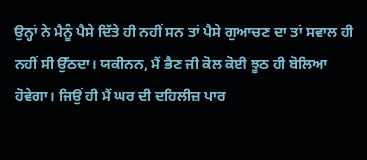ਉਨ੍ਹਾਂ ਨੇ ਮੈਨੂੰ ਪੈਸੇ ਦਿੱਤੇ ਹੀ ਨਹੀਂ ਸਨ ਤਾਂ ਪੈਸੇ ਗੁਆਚਣ ਦਾ ਤਾਂ ਸਵਾਲ ਹੀ ਨਹੀਂ ਸੀ ਉੱਠਦਾ। ਯਕੀਨਨ, ਮੈਂ ਭੈਣ ਜੀ ਕੋਲ ਕੋਈ ਝੂਠ ਹੀ ਬੋਲਿਆ ਹੋਵੇਗਾ। ਜਿਉਂ ਹੀ ਮੈਂ ਘਰ ਦੀ ਦਹਿਲੀਜ਼ ਪਾਰ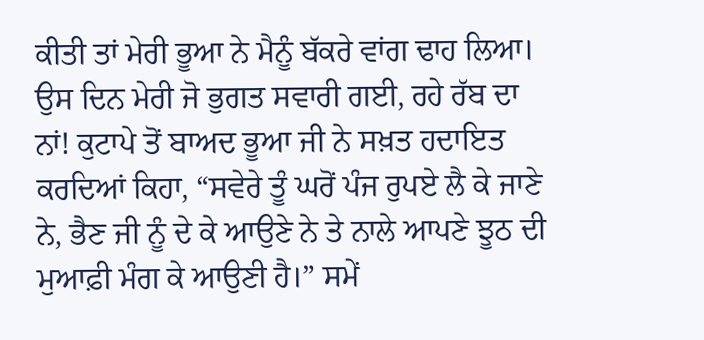ਕੀਤੀ ਤਾਂ ਮੇਰੀ ਭੂਆ ਨੇ ਮੈਨੂੰ ਬੱਕਰੇ ਵਾਂਗ ਢਾਹ ਲਿਆ। ਉਸ ਦਿਨ ਮੇਰੀ ਜੋ ਭੁਗਤ ਸਵਾਰੀ ਗਈ, ਰਹੇ ਰੱਬ ਦਾ ਨਾਂ! ਕੁਟਾਪੇ ਤੋਂ ਬਾਅਦ ਭੂਆ ਜੀ ਨੇ ਸਖ਼ਤ ਹਦਾਇਤ ਕਰਦਿਆਂ ਕਿਹਾ, “ਸਵੇਰੇ ਤੂੰ ਘਰੋਂ ਪੰਜ ਰੁਪਏ ਲੈ ਕੇ ਜਾਣੇ ਨੇ, ਭੈਣ ਜੀ ਨੂੰ ਦੇ ਕੇ ਆਉਣੇ ਨੇ ਤੇ ਨਾਲੇ ਆਪਣੇ ਝੂਠ ਦੀ ਮੁਆਫ਼ੀ ਮੰਗ ਕੇ ਆਉਣੀ ਹੈ।” ਸਮੇਂ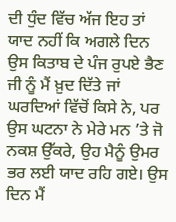ਦੀ ਧੁੰਦ ਵਿੱਚ ਅੱਜ ਇਹ ਤਾਂ ਯਾਦ ਨਹੀਂ ਕਿ ਅਗਲੇ ਦਿਨ ਉਸ ਕਿਤਾਬ ਦੇ ਪੰਜ ਰੁਪਏ ਭੈਣ ਜੀ ਨੂੰ ਮੈਂ ਖ਼ੁਦ ਦਿੱਤੇ ਜਾਂ ਘਰਦਿਆਂ ਵਿੱਚੋਂ ਕਿਸੇ ਨੇ, ਪਰ ਉਸ ਘਟਨਾ ਨੇ ਮੇਰੇ ਮਨ ’ਤੇ ਜੋ ਨਕਸ਼ ਉੱਕਰੇ, ਉਹ ਮੈਨੂੰ ਉਮਰ ਭਰ ਲਈ ਯਾਦ ਰਹਿ ਗਏ। ਉਸ ਦਿਨ ਮੈਂ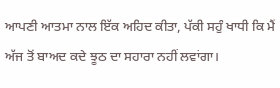ਆਪਣੀ ਆਤਮਾ ਨਾਲ ਇੱਕ ਅਹਿਦ ਕੀਤਾ, ਪੱਕੀ ਸਹੁੰ ਖਾਧੀ ਕਿ ਮੈਂ ਅੱਜ ਤੋਂ ਬਾਅਦ ਕਦੇ ਝੂਠ ਦਾ ਸਹਾਰਾ ਨਹੀਂ ਲਵਾਂਗਾ।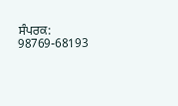ਸੰਪਰਕ: 98769-68193